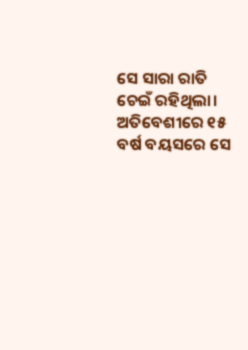ସେ ସାରା ରାତି ଚେଇଁ ରହିଥିଲା। ଅତିବେଶୀରେ ୧୫ ବର୍ଷ ବୟସରେ ସେ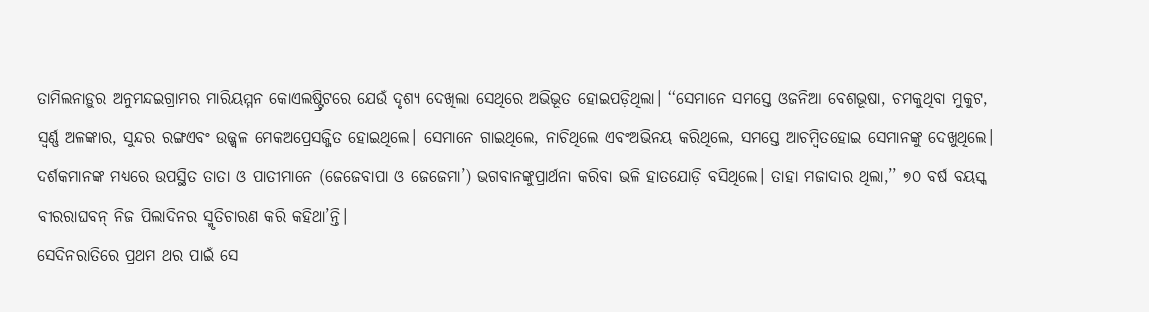ତାମିଲନାଡ଼ୁର ଅନୁମନ୍ଦଇଗ୍ରାମର ମାରିୟମ୍ମନ କୋଏଲଷ୍ଟ୍ରିଟରେ ଯେଉଁ ଦୃଶ୍ୟ ଦେଖିଲା ସେଥିରେ ଅଭିଭୂତ ହୋଇପଡ଼ିଥିଲା। ‘‘ସେମାନେ ସମସ୍ତେ ଓଜନିଆ ବେଶଭୂଷା, ଚମକୁଥିବା ମୁକୁଟ, ସ୍ୱର୍ଣ୍ଣ ଅଳଙ୍କାର, ସୁନ୍ଦର ରଙ୍ଗଏବଂ ଉଜ୍ଜ୍ୱଳ ମେକଅପ୍ରେସଜ୍ଜିତ ହୋଇଥିଲେ। ସେମାନେ ଗାଇଥିଲେ, ନାଚିଥିଲେ ଏବଂଅଭିନୟ କରିଥିଲେ, ସମସ୍ତେ ଆଚମ୍ବିତହୋଇ ସେମାନଙ୍କୁ ଦେଖୁଥିଲେ। ଦର୍ଶକମାନଙ୍କ ମଧ୍ୟରେ ଉପସ୍ଥିତ ତାତା ଓ ପାତୀମାନେ (ଜେଜେବାପା ଓ ଜେଜେମା’) ଭଗବାନଙ୍କୁପ୍ରାର୍ଥନା କରିବା ଭଳି ହାତଯୋଡ଼ି ବସିଥିଲେ। ତାହା ମଜାଦାର ଥିଲା,’’ ୭୦ ବର୍ଷ ବୟସ୍କ ବୀରରାଘବନ୍ ନିଜ ପିଲାଦିନର ସ୍ମୃତିଚାରଣ କରି କହିଥା’ନ୍ତି।
ସେଦିନରାତିରେ ପ୍ରଥମ ଥର ପାଇଁ ସେ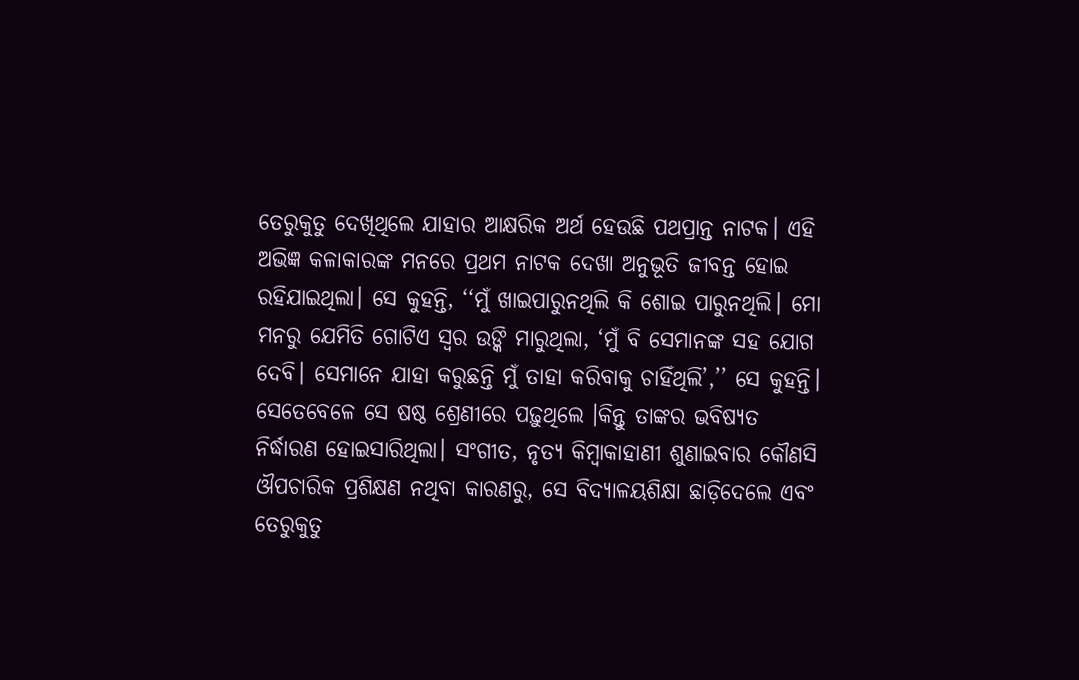ତେରୁକୁତୁ ଦେଖିଥିଲେ ଯାହାର ଆକ୍ଷରିକ ଅର୍ଥ ହେଉଛି ପଥପ୍ରାନ୍ତ ନାଟକ। ଏହି ଅଭିଜ୍ଞ କଳାକାରଙ୍କ ମନରେ ପ୍ରଥମ ନାଟକ ଦେଖା ଅନୁଭୂତି ଜୀବନ୍ତ ହୋଇ ରହିଯାଇଥିଲା। ସେ କୁହନ୍ତି, ‘‘ମୁଁ ଖାଇପାରୁନଥିଲି କି ଶୋଇ ପାରୁନଥିଲି। ମୋ ମନରୁ ଯେମିତି ଗୋଟିଏ ସ୍ୱର ଉଙ୍କି ମାରୁଥିଲା, ‘ମୁଁ ବି ସେମାନଙ୍କ ସହ ଯୋଗ ଦେବି। ସେମାନେ ଯାହା କରୁଛନ୍ତି ମୁଁ ତାହା କରିବାକୁ ଚାହିଁଥିଲି’,’’ ସେ କୁହନ୍ତି। ସେତେବେଳେ ସେ ଷଷ୍ଠ ଶ୍ରେଣୀରେ ପଢ଼ୁଥିଲେ ।କିନ୍ତୁ ତାଙ୍କର ଭବିଷ୍ୟତ ନିର୍ଦ୍ଧାରଣ ହୋଇସାରିଥିଲା। ସଂଗୀତ, ନୃତ୍ୟ କିମ୍ବାକାହାଣୀ ଶୁଣାଇବାର କୌଣସି ଔପଚାରିକ ପ୍ରଶିକ୍ଷଣ ନଥିବା କାରଣରୁ, ସେ ବିଦ୍ୟାଳୟଶିକ୍ଷା ଛାଡ଼ିଦେଲେ ଏବଂ ତେରୁକୁତୁ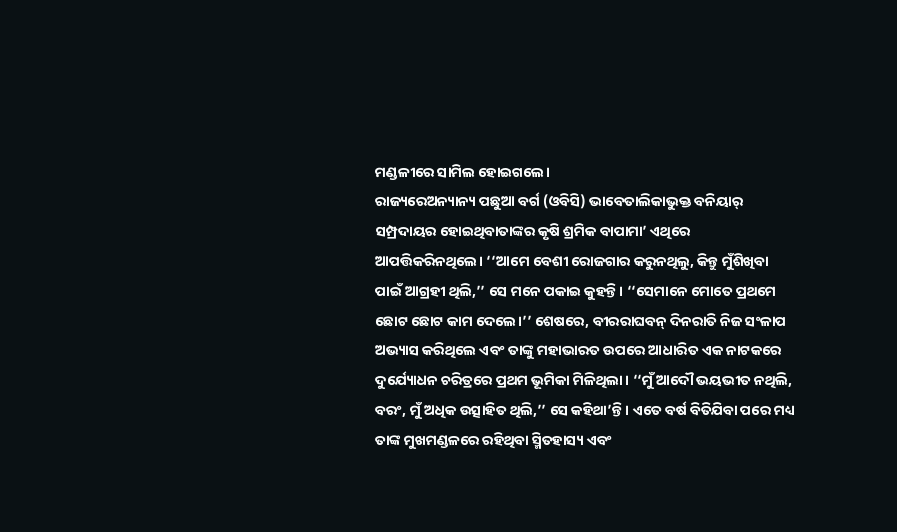ମଣ୍ଡଳୀରେ ସାମିଲ ହୋଇଗଲେ।
ରାଜ୍ୟରେଅନ୍ୟାନ୍ୟ ପଛୁଆ ବର୍ଗ (ଓବିସି) ଭାବେତାଲିକାଭୁକ୍ତ ବନିୟାର୍ ସମ୍ପ୍ରଦାୟର ହୋଇଥିବାତାଙ୍କର କୃଷି ଶ୍ରମିକ ବାପାମା’ ଏଥିରେ ଆପତ୍ତିକରିନଥିଲେ। ‘‘ଆମେ ବେଶୀ ରୋଜଗାର କରୁନଥିଲୁ, କିନ୍ତୁ ମୁଁଶିଖିବା ପାଇଁ ଆଗ୍ରହୀ ଥିଲି,’’ ସେ ମନେ ପକାଇ କୁହନ୍ତି। ‘‘ସେମାନେ ମୋତେ ପ୍ରଥମେ ଛୋଟ ଛୋଟ କାମ ଦେଲେ।’’ ଶେଷରେ, ବୀରରାଘବନ୍ ଦିନରାତି ନିଜ ସଂଳାପ ଅଭ୍ୟାସ କରିଥିଲେ ଏବଂ ତାଙ୍କୁ ମହାଭାରତ ଉପରେ ଆଧାରିତ ଏକ ନାଟକରେ ଦୁର୍ଯ୍ୟୋଧନ ଚରିତ୍ରରେ ପ୍ରଥମ ଭୂମିକା ମିଳିଥିଲା। ‘‘ମୁଁ ଆଦୌ ଭୟଭୀତ ନଥିଲି, ବରଂ, ମୁଁ ଅଧିକ ଉତ୍ସାହିତ ଥିଲି,’’ ସେ କହିଥା’ନ୍ତି। ଏତେ ବର୍ଷ ବିତିଯିବା ପରେ ମଧ୍ୟ ତାଙ୍କ ମୁଖମଣ୍ଡଳରେ ରହିଥିବା ସ୍ମିତହାସ୍ୟ ଏବଂ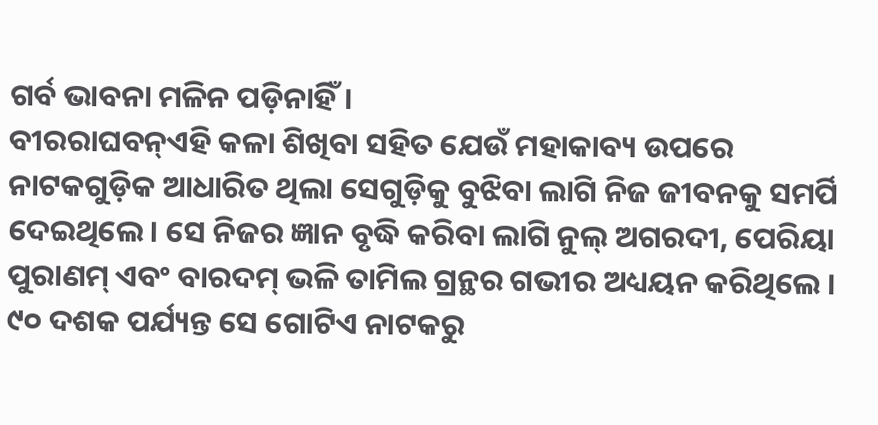ଗର୍ବ ଭାବନା ମଳିନ ପଡ଼ିନାହିଁ।
ବୀରରାଘବନ୍ଏହି କଳା ଶିଖିବା ସହିତ ଯେଉଁ ମହାକାବ୍ୟ ଉପରେ ନାଟକଗୁଡ଼ିକ ଆଧାରିତ ଥିଲା ସେଗୁଡ଼ିକୁ ବୁଝିବା ଲାଗି ନିଜ ଜୀବନକୁ ସମର୍ପି ଦେଇଥିଲେ। ସେ ନିଜର ଜ୍ଞାନ ବୃଦ୍ଧି କରିବା ଲାଗି ନୁଲ୍ ଅଗରଦୀ, ପେରିୟା ପୁରାଣମ୍ ଏବଂ ବାରଦମ୍ ଭଳି ତାମିଲ ଗ୍ରନ୍ଥର ଗଭୀର ଅଧ୍ୟୟନ କରିଥିଲେ ।
୯୦ ଦଶକ ପର୍ଯ୍ୟନ୍ତ ସେ ଗୋଟିଏ ନାଟକରୁ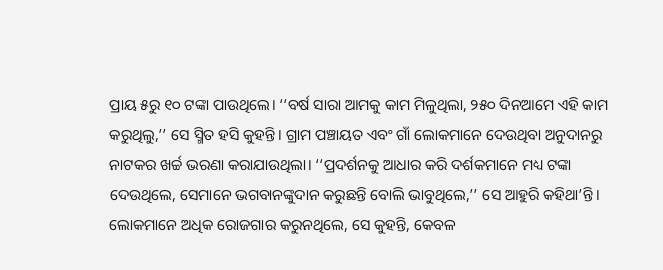ପ୍ରାୟ ୫ରୁ ୧୦ ଟଙ୍କା ପାଉଥିଲେ। ‘‘ବର୍ଷ ସାରା ଆମକୁ କାମ ମିଳୁଥିଲା, ୨୫୦ ଦିନଆମେ ଏହି କାମ କରୁଥିଲୁ,’’ ସେ ସ୍ମିତ ହସି କୁହନ୍ତି। ଗ୍ରାମ ପଞ୍ଚାୟତ ଏବଂ ଗାଁ ଲୋକମାନେ ଦେଉଥିବା ଅନୁଦାନରୁ ନାଟକର ଖର୍ଚ୍ଚ ଭରଣା କରାଯାଉଥିଲା। ‘‘ପ୍ରଦର୍ଶନକୁ ଆଧାର କରି ଦର୍ଶକମାନେ ମଧ୍ୟ ଟଙ୍କା ଦେଉଥିଲେ, ସେମାନେ ଭଗବାନଙ୍କୁଦାନ କରୁଛନ୍ତି ବୋଲି ଭାବୁଥିଲେ,’’ ସେ ଆହୁରି କହିଥା’ନ୍ତି। ଲୋକମାନେ ଅଧିକ ରୋଜଗାର କରୁନଥିଲେ, ସେ କୁହନ୍ତି, କେବଳ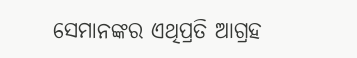ସେମାନଙ୍କର ଏଥିପ୍ରତି ଆଗ୍ରହ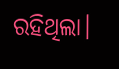ରହିଥିଲା।